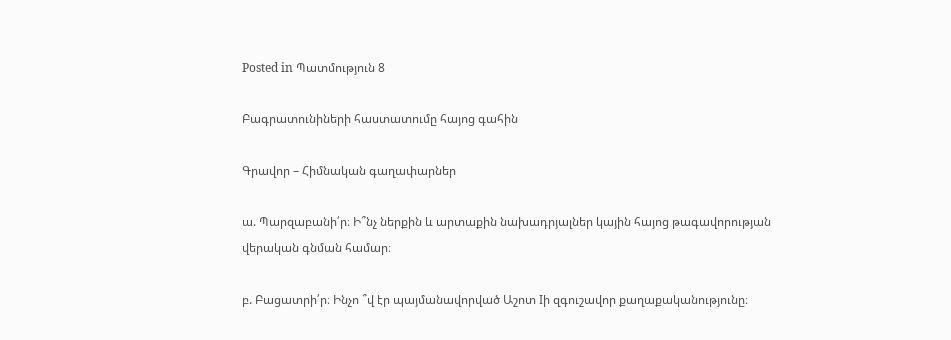Posted in Պատմություն 8

Բագրատունիների հաստատումը հայոց գահին

Գրավոր – Հիմնական գաղափարներ

ա. Պարզաբանի՛ր։ Ի՞նչ ներքին և արտաքին նախադրյալներ կային հայոց թագավորության վերական գնման համար։

բ. Բացատրի՛ր։ Ինչո ՞վ էր պայմանավորված Աշոտ Iի զգուշավոր քաղաքականությունը։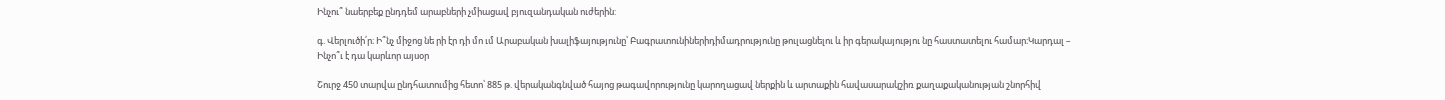Ինչու՞ նաերբեք ընդդեմ արաբների չմիացավ բյուզանդական ուժերին:

գ. Վերլուծի՛ր։ Ի՞նչ միջոց նե րի էր դի մո ւմ Արաբական խալիֆայությունը՝ Բագրատունիներիդիմադրությունը թուլացնելու և իր գերակայությու նը հաստատելու համար։Կարդալ – Ինչո՞ւ է դա կարևոր այսօր

Շուրջ 450 տարվա ընդհատումից հետո՝ 885 թ. վերականգնված հայոց թագավորությունը կարողացավ ներքին և արտաքին հավասարակշիռ քաղաքականության շնորհիվ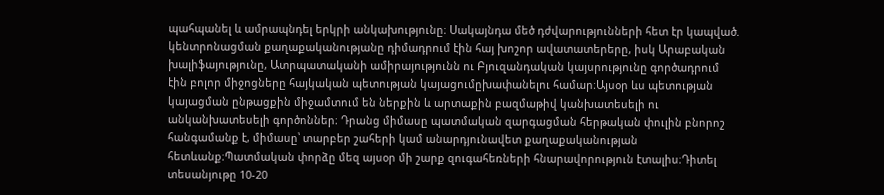պահպանել և ամրապնդել երկրի անկախությունը։ Սակայնդա մեծ դժվարությունների հետ էր կապված. կենտրոնացման քաղաքականությանը դիմադրում էին հայ խոշոր ավատատերերը, իսկ Արաբական խալիֆայությունը, Ատրպատականի ամիրայությունն ու Բյուզանդական կայսրությունը գործադրում էին բոլոր միջոցները հայկական պետության կայացումըխափանելու համար։Այսօր ևս պետության կայացման ընթացքին միջամտում են ներքին և արտաքին բազմաթիվ կանխատեսելի ու անկանխատեսելի գործոններ։ Դրանց միմասը պատմական զարգացման հերթական փուլին բնորոշ հանգամանք է, միմասը՝ տարբեր շահերի կամ անարդյունավետ քաղաքականության հետևանք։Պատմական փորձը մեզ այսօր մի շարք զուգահեռների հնարավորություն էտալիս։Դիտել տեսանյութը 10-20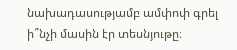նախադասությամբ ամփոփ գրել ի՞նչի մասին էր տեսնյութը։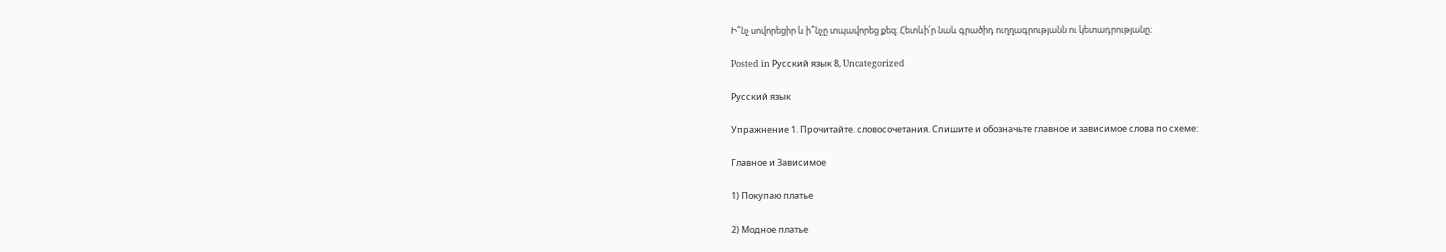Ի՞նչ սովորեցիր և ի՞նչը տպավորեց քեզ։ Հետևի՛ր նաև գրածիդ ուղղագրությանն ու կետադրությանը։

Posted in Русский язык 8, Uncategorized

Русский язык

Упражнение 1. Прочитайте. словосочетания. Спишите и обозначьте главное и зависимое слова по схеме:

Главное и Зависимое

1) Покупаю платье

2) Модное платье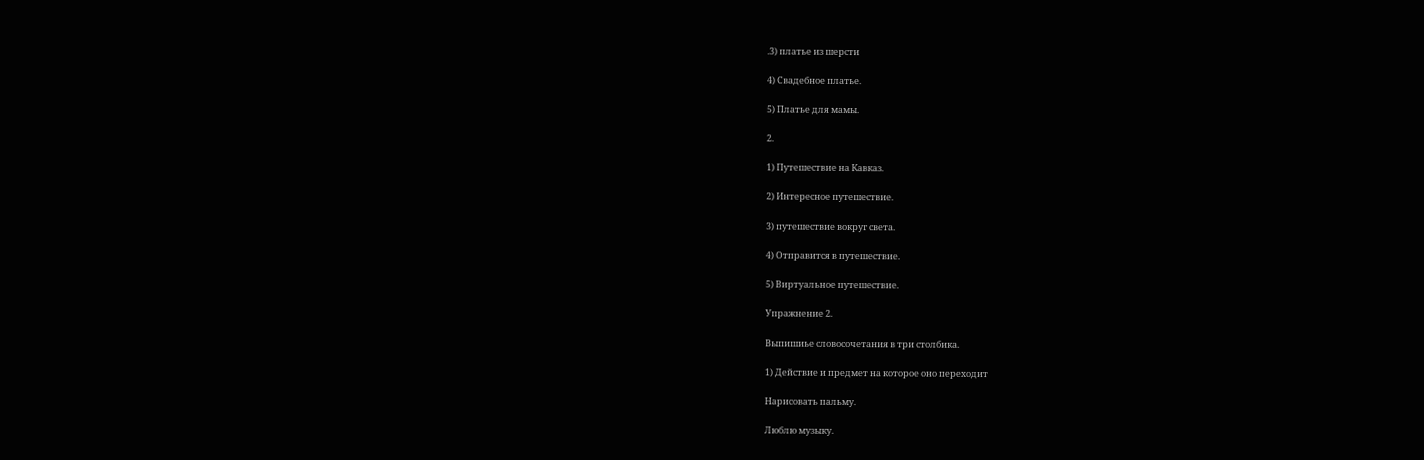.3) платье из шерсти

4) Свадебное платье.

5) Платье для мамы.

2.

1) Путешествие на Кавказ.

2) Интересное путешествие.

3) путешествие вокруг света.

4) Отправится в путешествие.

5) Виртуальное путешествие.

Упражнение 2.

Выпишиье словосочетания в три столбика.

1) Действие и предмет на которое оно переходит

Нарисовать пальму.

Люблю музыку.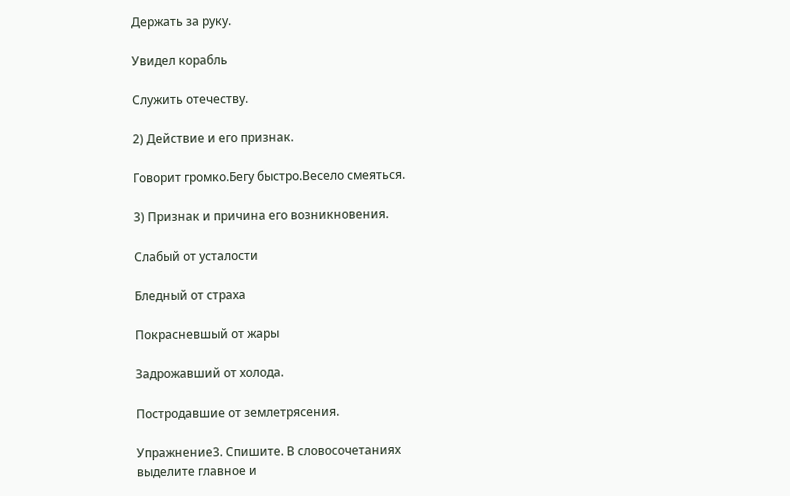Держать за руку.

Увидел корабль

Служить отечеству.

2) Действие и его признак.

Говорит громко.Бегу быстро.Весело смеяться.

3) Признак и причина его возникновения.

Слабый от усталости

Бледный от страха

Покрасневшый от жары

Задрожавший от холода.

Постродавшие от землетрясения.

Упражнение3. Спишите. В словосочетаниях выделите главное и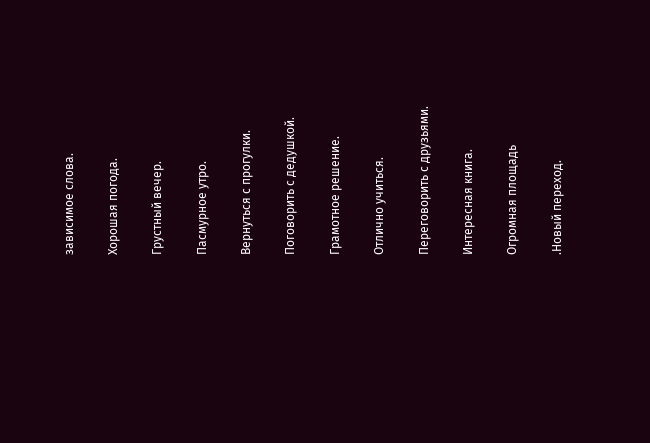зависимое слова.

Хорошая погода.

Грустный вечер.

Пасмурное утро.

Вернуться с прогулки.

Поговорить с дедушкой.

Грамотное решение.

Отлично учиться.

Переговорить с друзьями.

Интересная книга.

Огромная площадь

.Новый переход.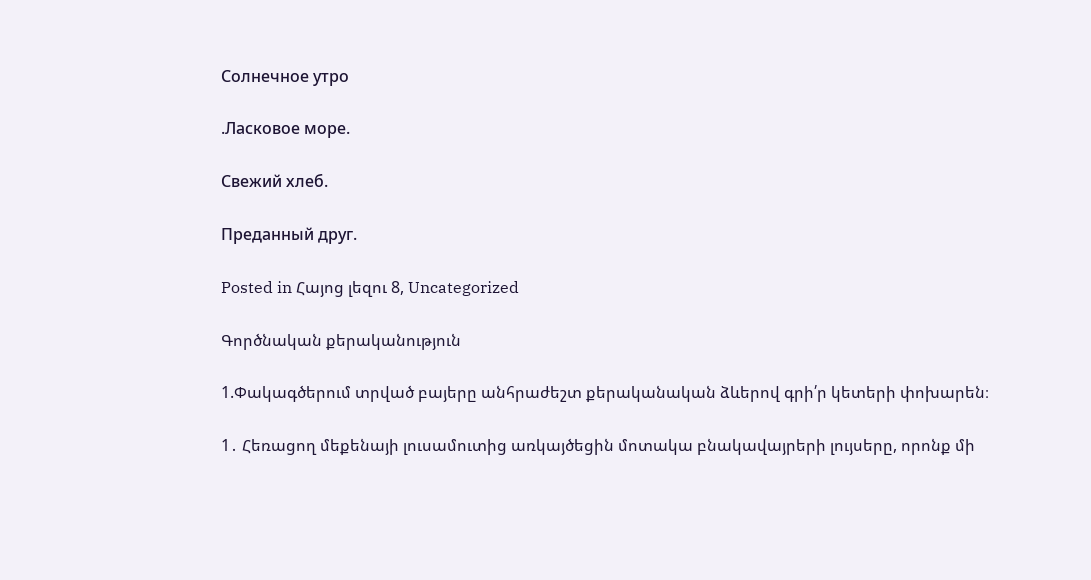Солнечное утро

.Ласковое море.

Свежий хлеб.

Преданный друг.

Posted in Հայոց լեզու 8, Uncategorized

Գործնական քերականություն

1.Փակագծերում տրված բայերը անհրաժեշտ քերականական ձևերով գրի՛ր կետերի փոխարեն։

1․ Հեռացող մեքենայի լուսամուտից առկայծեցին մոտակա բնակավայրերի լույսերը, որոնք մի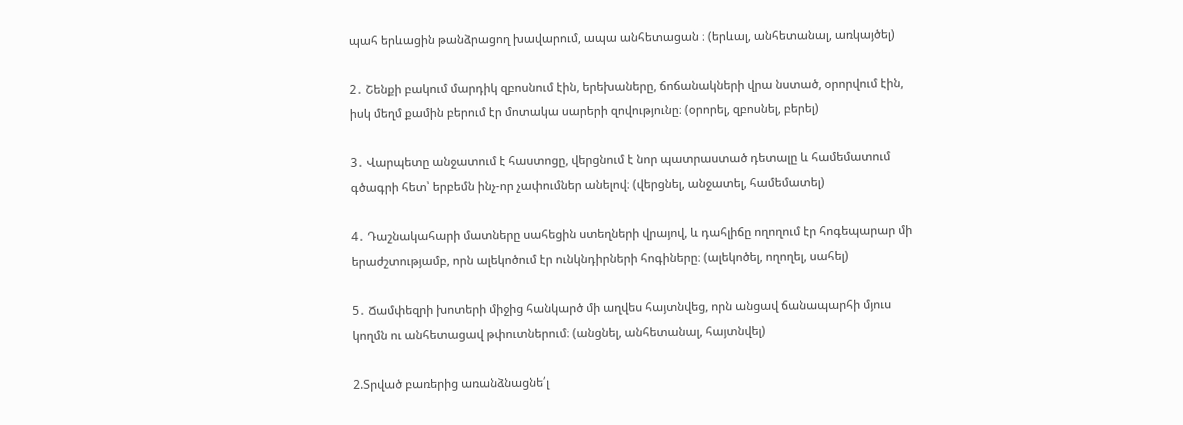պահ երևացին թանձրացող խավարում, ապա անհետացան ։ (երևալ, անհետանալ, առկայծել)

2․ Շենքի բակում մարդիկ զբոսնում էին, երեխաները, ճոճանակների վրա նստած, օրորվում էին, իսկ մեղմ քամին բերում էր մոտակա սարերի զովությունը։ (օրորել, զբոսնել, բերել)

3․ Վարպետը անջատում է հաստոցը, վերցնում է նոր պատրաստած դետալը և համեմատում գծագրի հետ՝ երբեմն ինչ-որ չափումներ անելով։ (վերցնել, անջատել, համեմատել)

4․ Դաշնակահարի մատները սահեցին ստեղների վրայով, և դահլիճը ողողում էր հոգեպարար մի երաժշտությամբ, որն ալեկոծում էր ունկնդիրների հոգիները։ (ալեկոծել, ողողել, սահել)

5․ Ճամփեզրի խոտերի միջից հանկարծ մի աղվես հայտնվեց, որն անցավ ճանապարհի մյուս կողմն ու անհետացավ թփուտներում։ (անցնել, անհետանալ, հայտնվել)

2.Տրված բառերից առանձնացնե՛լ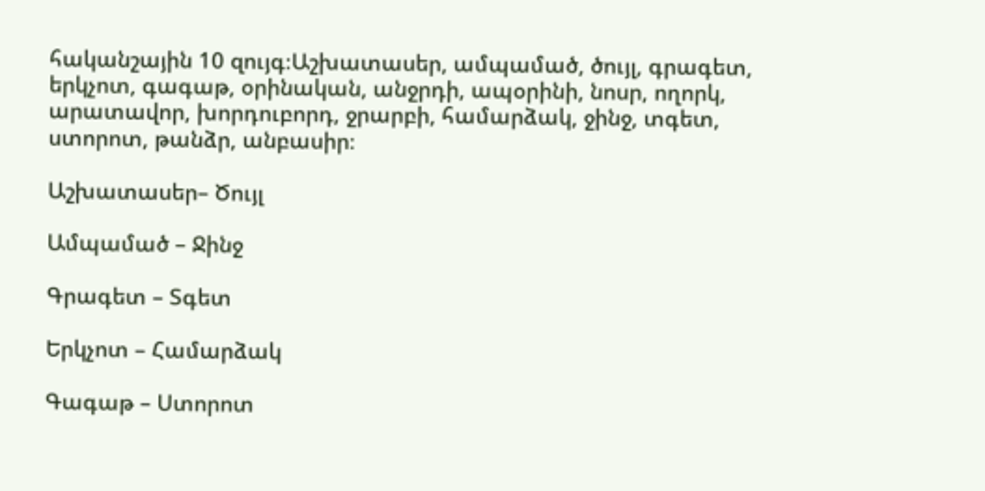հականշային 10 զույգ։Աշխատասեր, ամպամած, ծույլ, գրագետ, երկչոտ, գագաթ, օրինական, անջրդի, ապօրինի, նոսր, ողորկ, արատավոր, խորդուբորդ, ջրարբի, համարձակ, ջինջ, տգետ, ստորոտ, թանձր, անբասիր։

Աշխատասեր– Ծույլ

Ամպամած – Ջինջ

Գրագետ – Տգետ

Երկչոտ – Համարձակ

Գագաթ – Ստորոտ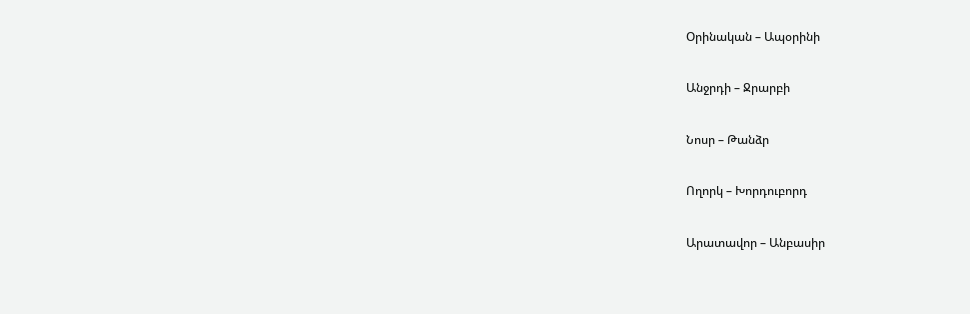Օրինական – Ապօրինի

Անջրդի – Ջրարբի

Նոսր – Թանձր

Ողորկ – Խորդուբորդ

Արատավոր – Անբասիր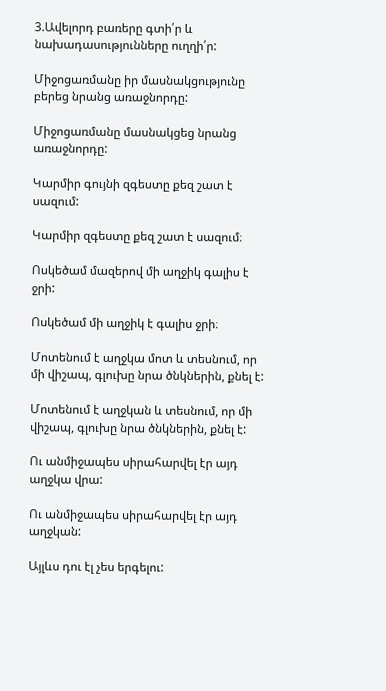3.Ավելորդ բառերը գտի՛ր և նախադասությունները ուղղի՛ր:

Միջոցառմանը իր մասնակցությունը բերեց նրանց առաջնորդը:

Միջոցառմանը մասնակցեց նրանց առաջնորդը:

Կարմիր գույնի զգեստը քեզ շատ է սազում:

Կարմիր զգեստը քեզ շատ է սազում։

Ոսկեծամ մազերով մի աղջիկ գալիս է ջրի:

Ոսկեծամ մի աղջիկ է գալիս ջրի։

Մոտենում է աղջկա մոտ և տեսնում, որ մի վիշապ, գլուխը նրա ծնկներին, քնել է:

Մոտենում է աղջկան և տեսնում, որ մի վիշապ, գլուխը նրա ծնկներին, քնել է:

Ու անմիջապես սիրահարվել էր այդ աղջկա վրա:

Ու անմիջապես սիրահարվել էր այդ աղջկան:

Այլևս դու էլ չես երգելու: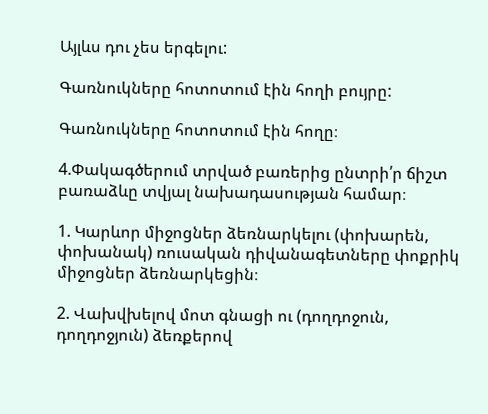Այլևս դու չես երգելու:

Գառնուկները հոտոտում էին հողի բույրը:

Գառնուկները հոտոտում էին հողը։

4.Փակագծերում տրված բառերից ընտրի՛ր ճիշտ բառաձևը տվյալ նախադասության համար։

1. Կարևոր միջոցներ ձեռնարկելու (փոխարեն, փոխանակ) ռուսական դիվանագետները փոքրիկ միջոցներ ձեռնարկեցին։

2. Վախվխելով մոտ գնացի ու (դողդոջուն, դողդոջյուն) ձեռքերով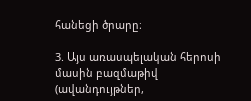հանեցի ծրարը։

3. Այս առասպելական հերոսի մասին բազմաթիվ (ավանդույթներ,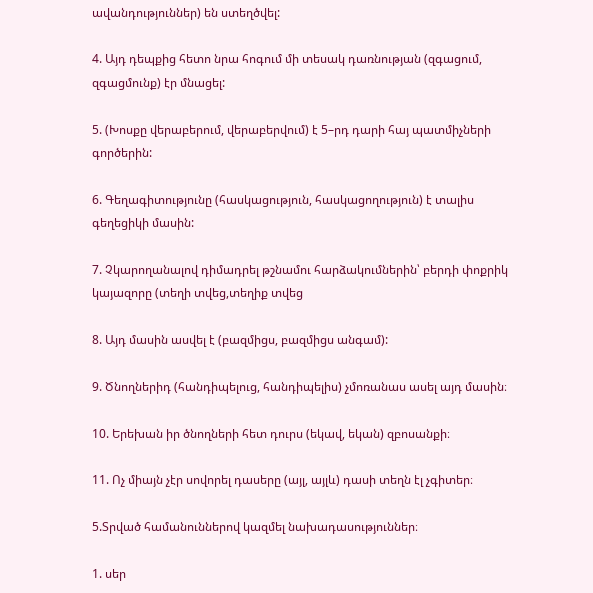ավանդություններ) են ստեղծվել:

4. Այդ դեպքից հետո նրա հոգում մի տեսակ դառնության (զգացում, զգացմունք) էր մնացել:

5. (Խոսքը վերաբերում, վերաբերվում) է 5–րդ դարի հայ պատմիչների գործերին:

6. Գեղագիտությունը (հասկացություն, հասկացողություն) է տալիս գեղեցիկի մասին:

7. Չկարողանալով դիմադրել թշնամու հարձակումներին՝ բերդի փոքրիկ կայազորը (տեղի տվեց,տեղիք տվեց

8. Այդ մասին ասվել է (բազմիցս, բազմիցս անգամ):

9. Ծնողներիդ (հանդիպելուց, հանդիպելիս) չմոռանաս ասել այդ մասին։

10. Երեխան իր ծնողների հետ դուրս (եկավ, եկան) զբոսանքի։

11. Ոչ միայն չէր սովորել դասերը (այլ, այլև) դասի տեղն էլ չգիտեր։

5.Տրված համանուններով կազմել նախադասություններ։

1. սեր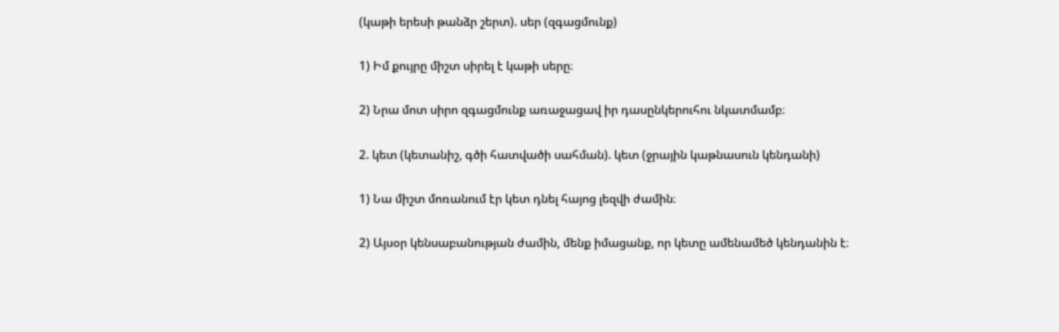(կաթի երեսի թանձր շերտ). սեր (զգացմունք)

1) Իմ քույրը միշտ սիրել է կաթի սերը։

2) Նրա մոտ սիրո զգացմունք առաջացավ իր դասընկերուհու նկատմամբ։

2. կետ (կետանիշ, գծի հատվածի սահման). կետ (ջրային կաթնասուն կենդանի)

1) Նա միշտ մոռանում էր կետ դնել հայոց լեզվի ժամին։

2) Այսօր կենսաբանության ժամին, մենք իմացանք, որ կետը ամենամեծ կենդանին է։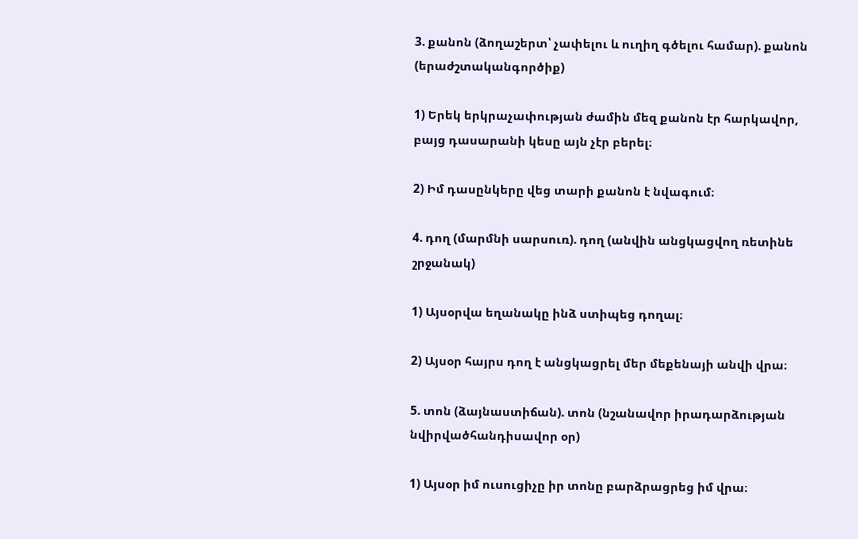3. քանոն (ձողաշերտ՝ չափելու և ուղիղ գծելու համար). քանոն (երաժշտականգործիք)

1) Երեկ երկրաչափության ժամին մեզ քանոն էր հարկավոր, բայց դասարանի կեսը այն չէր բերել։

2) Իմ դասընկերը վեց տարի քանոն է նվագում։

4. դող (մարմնի սարսուռ). դող (անվին անցկացվող ռետինե շրջանակ)

1) Այսօրվա եղանակը ինձ ստիպեց դողալ։

2) Այսօր հայրս դող է անցկացրել մեր մեքենայի անվի վրա։

5. տոն (ձայնաստիճան). տոն (նշանավոր իրադարձության նվիրվածհանդիսավոր օր)

1) Այսօր իմ ուսուցիչը իր տոնը բարձրացրեց իմ վրա։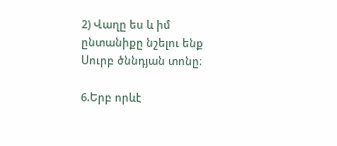2) Վաղը ես և իմ ընտանիքը նշելու ենք Սուրբ ծննդյան տոնը։

6.Երբ որևէ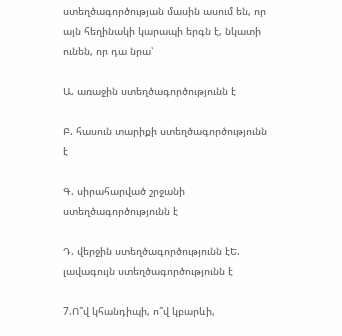ստեղծագործության մասին ասում են, որ այն հեղինակի կարապի երգն է, նկատի ունեն, որ դա նրա՝

Ա. առաջին ստեղծագործությունն է

Բ. հասուն տարիքի ստեղծագործությունն է

Գ. սիրահարված շրջանի ստեղծագործությունն է

Դ. վերջին ստեղծագործությունն էԵ. լավագույն ստեղծագործությունն է

7.Ո՞վ կհանդիպի, ո՞վ կբարևի,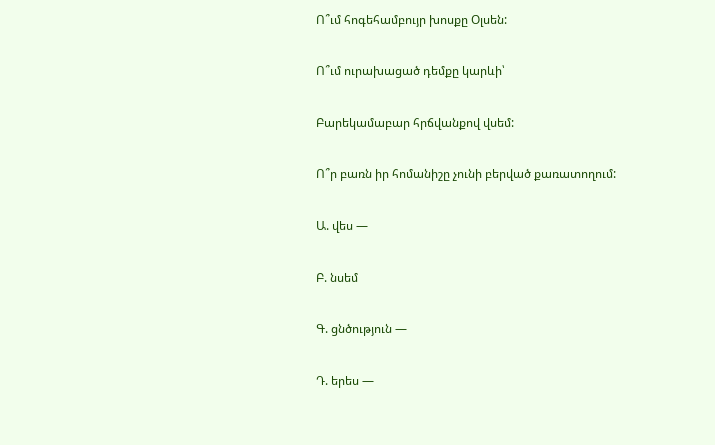Ո՞ւմ հոգեհամբույր խոսքը Օլսեն:

Ո՞ւմ ուրախացած դեմքը կարևի՝

Բարեկամաբար հրճվանքով վսեմ:

Ո՞ր բառն իր հոմանիշը չունի բերված քառատողում:

Ա. վես —

Բ. նսեմ

Գ. ցնծություն —

Դ. երես —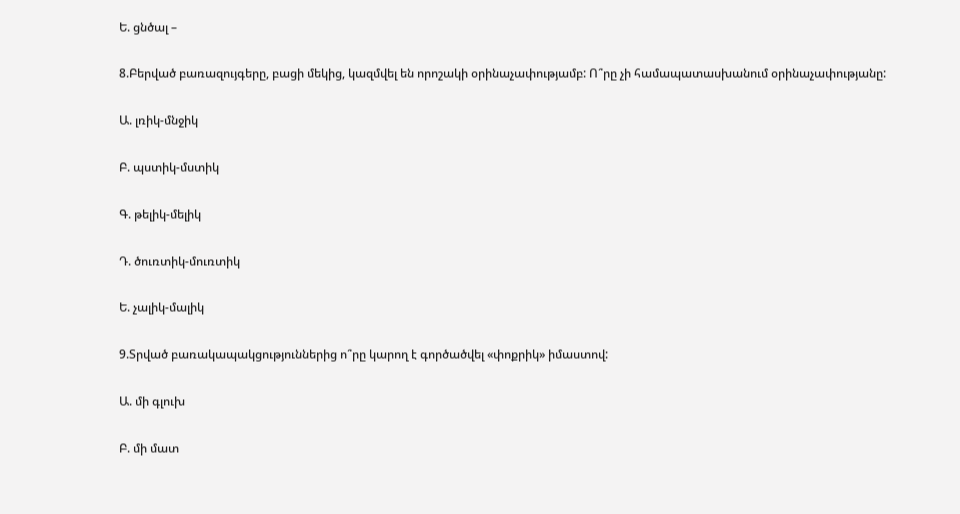Ե. ցնծալ –

8.Բերված բառազույգերը, բացի մեկից, կազմվել են որոշակի օրինաչափությամբ: Ո՞րը չի համապատասխանում օրինաչափությանը:

Ա. լռիկ-մնջիկ

Բ. պստիկ-մստիկ

Գ. թելիկ-մելիկ

Դ. ծուռտիկ-մուռտիկ

Ե. չալիկ-մալիկ

9.Տրված բառակապակցություններից ո՞րը կարող է գործածվել «փոքրիկ» իմաստով:

Ա. մի գլուխ

Բ. մի մատ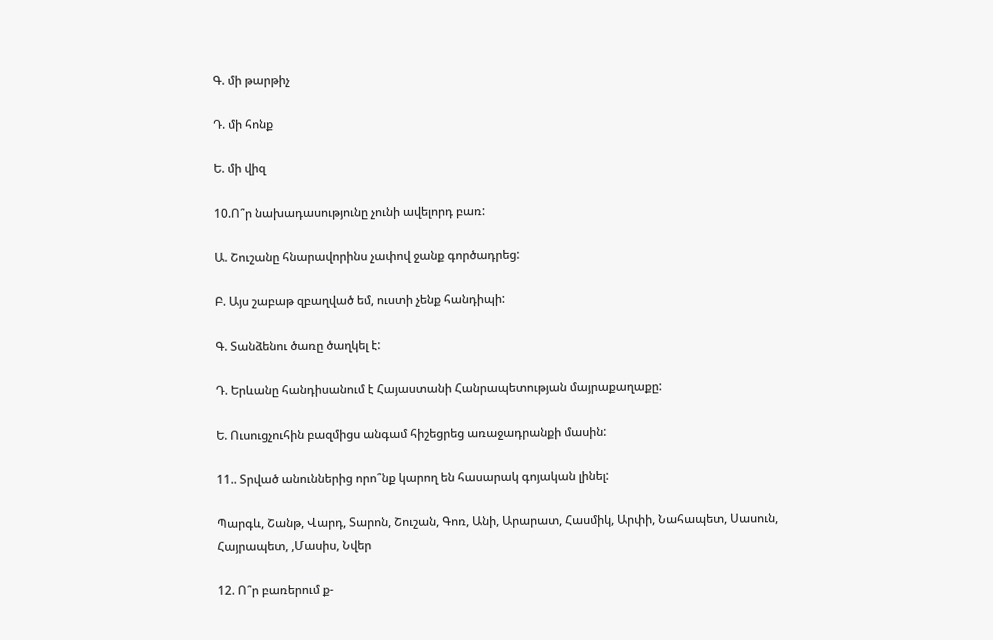Գ. մի թարթիչ

Դ. մի հոնք

Ե. մի վիզ

10.Ո՞ր նախադասությունը չունի ավելորդ բառ:

Ա. Շուշանը հնարավորինս չափով ջանք գործադրեց:

Բ. Այս շաբաթ զբաղված եմ, ուստի չենք հանդիպի:

Գ. Տանձենու ծառը ծաղկել է:

Դ. Երևանը հանդիսանում է Հայաստանի Հանրապետության մայրաքաղաքը:

Ե. Ուսուցչուհին բազմիցս անգամ հիշեցրեց առաջադրանքի մասին:

11.. Տրված անուններից որո՞նք կարող են հասարակ գոյական լինել:

Պարգև, Շանթ, Վարդ, Տարոն, Շուշան, Գոռ, Անի, Արարատ, Հասմիկ, Արփի, Նահապետ, Սասուն, Հայրապետ, ,Մասիս, Նվեր

12. Ո՞ր բառերում ք-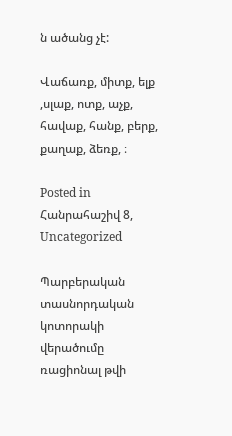ն ածանց չէ:

Վաճառք, միտք, ելք ,սլաք, ոտք, աչք, հավաք, հանք, բերք, քաղաք, ձեռք, ։

Posted in Հանրահաշիվ 8, Uncategorized

Պարբերական տասնորդական կոտորակի վերածումը ռացիոնալ թվի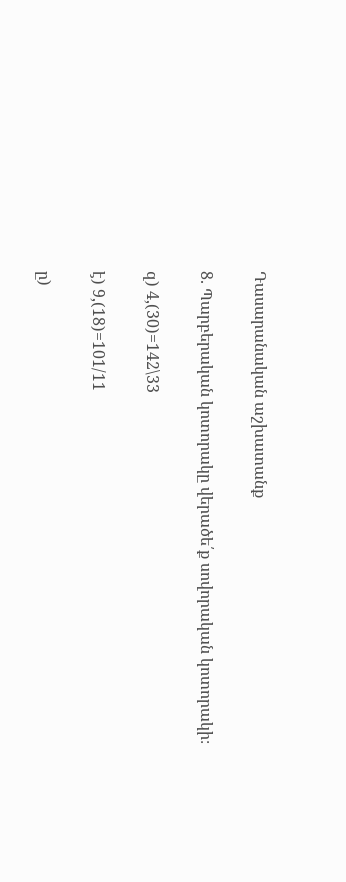Դասարանական աշխատանք

8. Պարբերական կոտորակը վերածե՛ք սովորական կոտորակի։

զ) 4,(30)=142\33

է) 9,(18)=101/11

ը)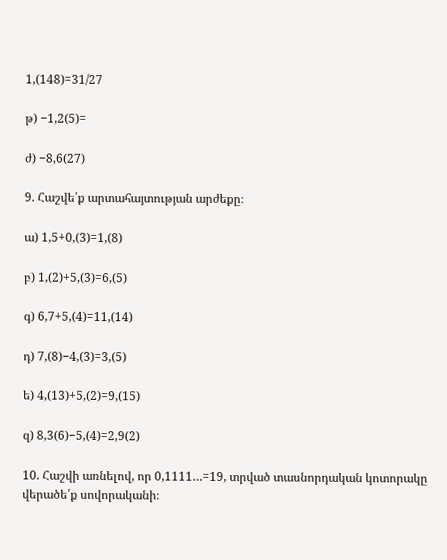1,(148)=31/27

թ) −1,2(5)=

ժ) −8,6(27)

9. Հաշվե՛ք արտահայտության արժեքը։

ա) 1,5+0,(3)=1,(8)

բ) 1,(2)+5,(3)=6,(5)

գ) 6,7+5,(4)=11,(14)

դ) 7,(8)−4,(3)=3,(5)

ե) 4,(13)+5,(2)=9,(15)

զ) 8,3(6)−5,(4)=2,9(2)

10. Հաշվի առնելով, որ 0,1111…=19, տրված տասնորդական կոտորակը վերածե՛ք սովորականի։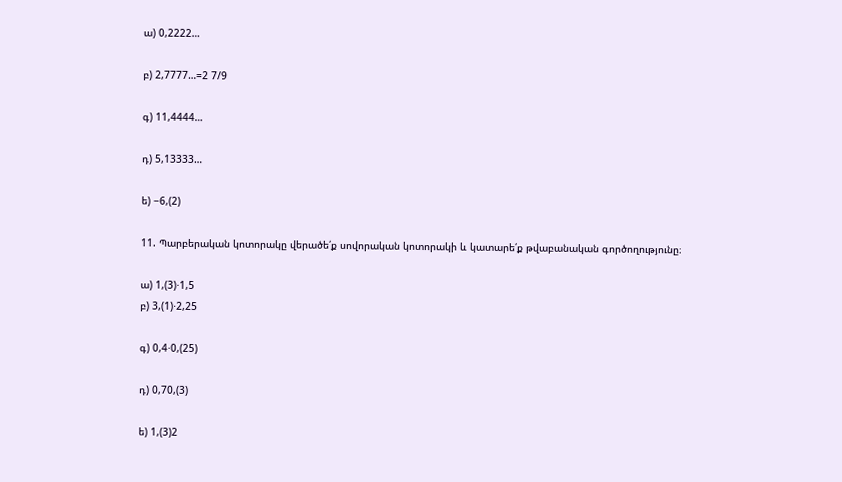ա) 0,2222…

բ) 2,7777…=2 7/9

գ) 11,4444…

դ) 5,13333…

ե) −6,(2)

11. Պարբերական կոտորակը վերածե՛ք սովորական կոտորակի և կատարե՛ք թվաբանական գործողությունը։

ա) 1,(3)⋅1,5
բ) 3,(1)⋅2,25

գ) 0,4⋅0,(25)

դ) 0,70,(3)

ե) 1,(3)2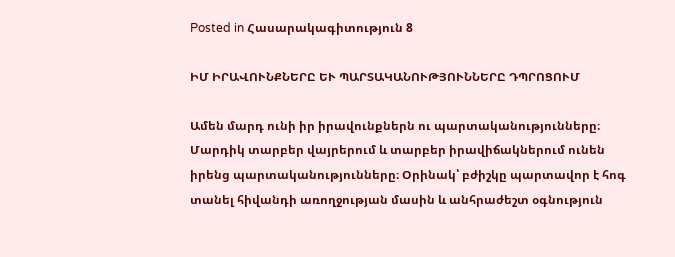Posted in Հասարակագիտություն 8

ԻՄ ԻՐԱՎՈՒՆՔՆԵՐԸ ԵՒ ՊԱՐՏԱԿԱՆՈՒԹՅՈՒՆՆԵՐԸ ԴՊՐՈՑՈՒՄ

Ամեն մարդ ունի իր իրավունքներն ու պարտականությունները։ Մարդիկ տարբեր վայրերում և տարբեր իրավիճակներում ունեն իրենց պարտականությունները։ Օրինակ՝ բժիշկը պարտավոր է հոգ տանել հիվանդի առողջության մասին և անհրաժեշտ օգնություն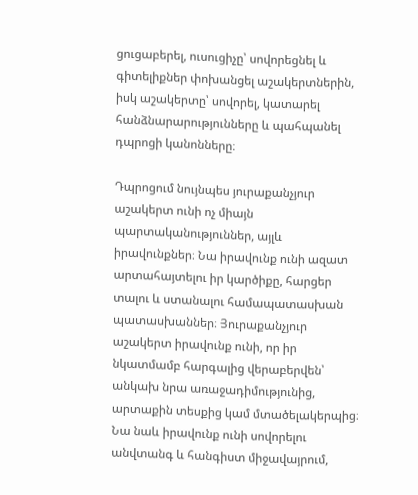ցուցաբերել, ուսուցիչը՝ սովորեցնել և գիտելիքներ փոխանցել աշակերտներին, իսկ աշակերտը՝ սովորել, կատարել հանձնարարությունները և պահպանել դպրոցի կանոնները։

Դպրոցում նույնպես յուրաքանչյուր աշակերտ ունի ոչ միայն պարտականություններ, այլև իրավունքներ։ Նա իրավունք ունի ազատ արտահայտելու իր կարծիքը, հարցեր տալու և ստանալու համապատասխան պատասխաններ։ Յուրաքանչյուր աշակերտ իրավունք ունի, որ իր նկատմամբ հարգալից վերաբերվեն՝ անկախ նրա առաջադիմությունից, արտաքին տեսքից կամ մտածելակերպից։ Նա նաև իրավունք ունի սովորելու անվտանգ և հանգիստ միջավայրում,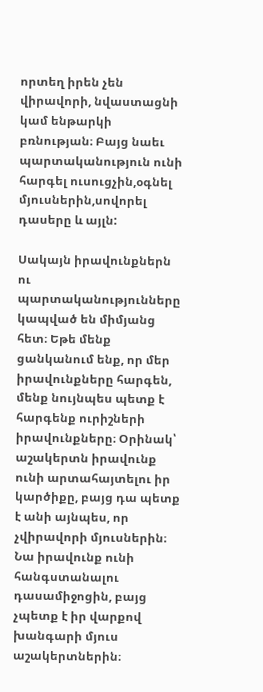որտեղ իրեն չեն վիրավորի, նվաստացնի կամ ենթարկի բռնության։ Բայց նաեւ պարտականություն ունի հարգել ուսուցչին,օգնել մյուսներին,սովորել դասերը և այլն:

Սակայն իրավունքներն ու պարտականությունները կապված են միմյանց հետ։ Եթե մենք ցանկանում ենք, որ մեր իրավունքները հարգեն, մենք նույնպես պետք է հարգենք ուրիշների իրավունքները։ Օրինակ՝ աշակերտն իրավունք ունի արտահայտելու իր կարծիքը, բայց դա պետք է անի այնպես, որ չվիրավորի մյուսներին։ Նա իրավունք ունի հանգստանալու դասամիջոցին, բայց չպետք է իր վարքով խանգարի մյուս աշակերտներին։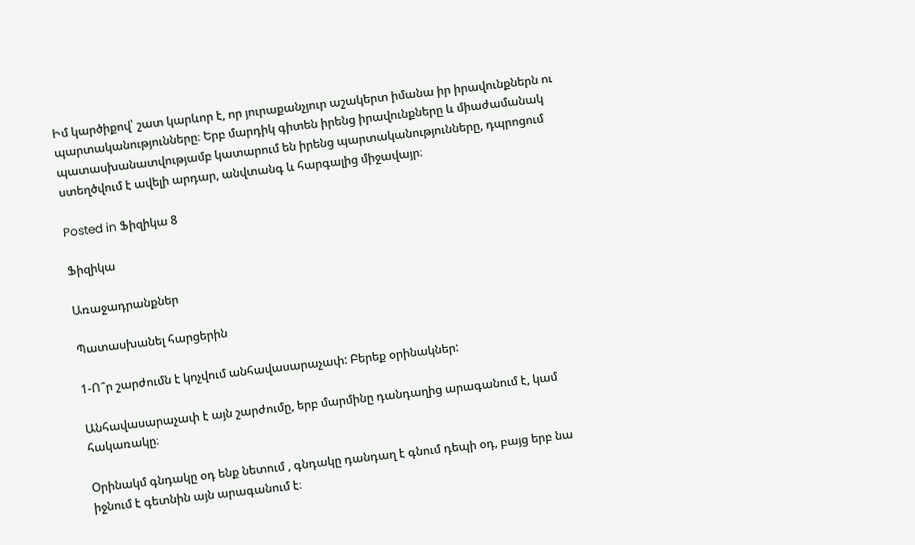Իմ կարծիքով՝ շատ կարևոր է, որ յուրաքանչյուր աշակերտ իմանա իր իրավունքներն ու պարտականությունները։ Երբ մարդիկ գիտեն իրենց իրավունքները և միաժամանակ պատասխանատվությամբ կատարում են իրենց պարտականությունները, դպրոցում ստեղծվում է ավելի արդար, անվտանգ և հարգալից միջավայր։

Posted in Ֆիզիկա 8

Ֆիզիկա

Առաջադրանքներ

Պատասխանել հարցերին

1-Ո՞ր շարժումն է կոչվում անհավասարաչափ: Բերեք օրինակներ:

Անհավասարաչափ է այն շարժումը, երբ մարմինը դանդաղից արագանում է, կամ հակառակը։

Օրինակմ գնդակը օդ ենք նետում , գնդակը դանդաղ է գնում դեպի օդ, բայց երբ նա իջնում է գետնին այն արագանում է։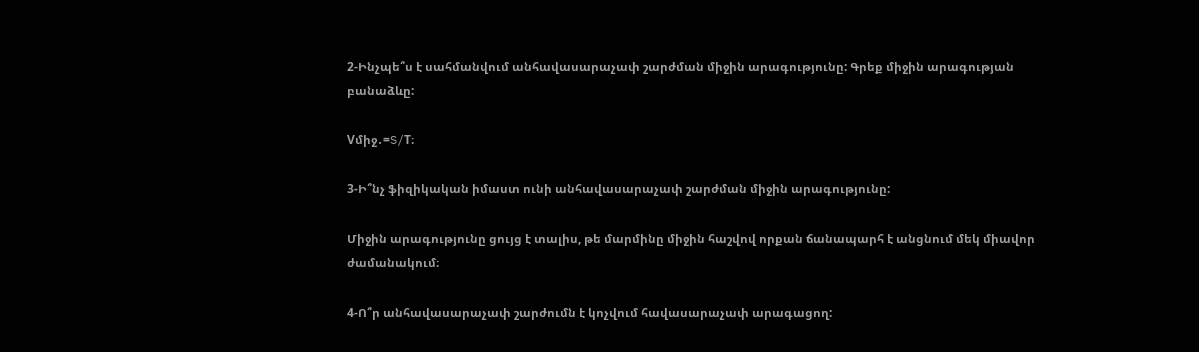2-Ինչպե՞ս է սահմանվում անհավասարաչափ շարժման միջին արագությունը: Գրեք միջին արագության բանաձևը:

Vմիջ․=S/T։

3-Ի՞նչ ֆիզիկական իմաստ ունի անհավասարաչափ շարժման միջին արագությունը:

Միջին արագությունը ցույց է տալիս, թե մարմինը միջին հաշվով որքան ճանապարհ է անցնում մեկ միավոր ժամանակում։

4-Ո՞ր անհավասարաչափ շարժումն է կոչվում հավասարաչափ արագացող: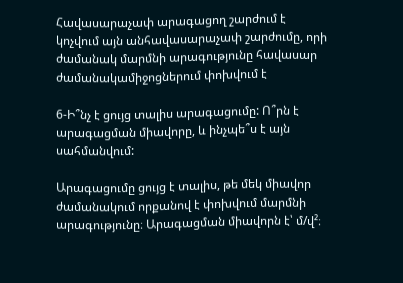Հավասարաչափ արագացող շարժում է կոչվում այն անհավասարաչափ շարժումը, որի ժամանակ մարմնի արագությունը հավասար ժամանակամիջոցներում փոխվում է

6-Ի՞նչ է ցույց տալիս արագացումը: Ո՞րն է արագացման միավորը, և ինչպե՞ս է այն սահմանվում:

Արագացումը ցույց է տալիս, թե մեկ միավոր ժամանակում որքանով է փոխվում մարմնի արագությունը։ Արագացման միավորն է՝ մ/վ²։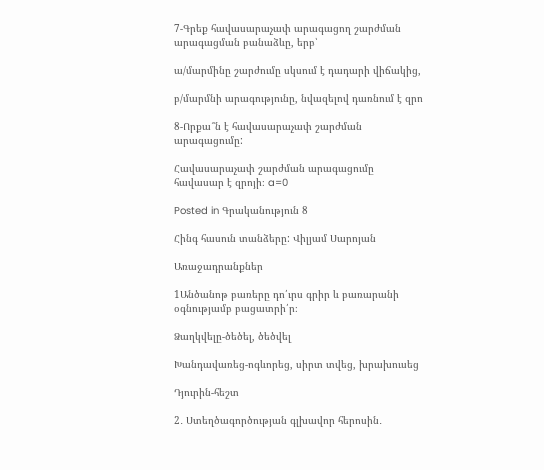7-Գրեք հավասարաչափ արագացող շարժման արագացման բանաձևը, երբ՝

ա/մարմինը շարժումը սկսում է դադարի վիճակից,

բ/մարմնի արագությունը, նվազելով դառնում է զրո

8-Որքա՞ն է հավասարաչափ շարժման արագացումը:

Հավասարաչափ շարժման արագացումը հավասար է զրոյի։ a=0

Posted in Գրականություն 8

Հինգ հասուն տանձերը: Վիլյամ Սարոյան

Առաջադրանքներ

1Անծանոթ բառերը դո՛ւրս գրիր և բառարանի օգնությամբ բացատրի՛ր։

Ձաղկվելը-ծեծել, ծեծվել

Խանդավառեց-ոգևորեց, սիրտ տվեց, խրախուսեց

Դյուրին-հեշտ

2․ Ստեղծագործության գլխավոր հերոսին․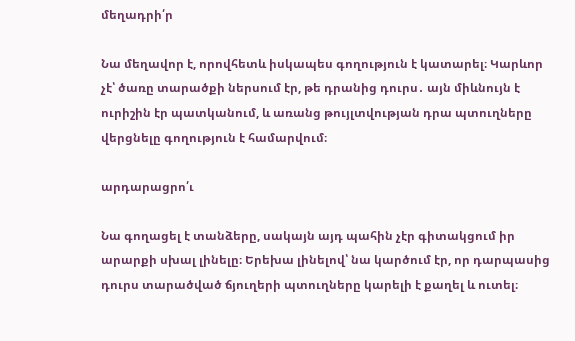մեղադրի՛ր

Նա մեղավոր է, որովհետև իսկապես գողություն է կատարել։ Կարևոր չէ՝ ծառը տարածքի ներսում էր, թե դրանից դուրս․ այն միևնույն է ուրիշին էր պատկանում, և առանց թույլտվության դրա պտուղները վերցնելը գողություն է համարվում։

արդարացրո՛ւ

Նա գողացել է տանձերը, սակայն այդ պահին չէր գիտակցում իր արարքի սխալ լինելը։ Երեխա լինելով՝ նա կարծում էր, որ դարպասից դուրս տարածված ճյուղերի պտուղները կարելի է քաղել և ուտել։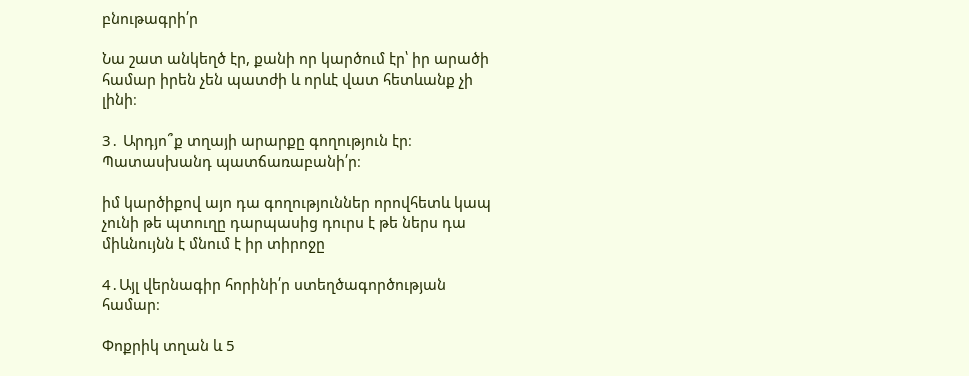բնութագրի՛ր

Նա շատ անկեղծ էր, քանի որ կարծում էր՝ իր արածի համար իրեն չեն պատժի և որևէ վատ հետևանք չի լինի։

3․ Արդյո՞ք տղայի արարքը գողություն էր։ Պատասխանդ պատճառաբանի՛ր։

իմ կարծիքով այո դա գողություններ որովհետև կապ չունի թե պտուղը դարպասից դուրս է թե ներս դա միևնույնն է մնում է իր տիրոջը

4․Այլ վերնագիր հորինի՛ր ստեղծագործության համար։

Փոքրիկ տղան և 5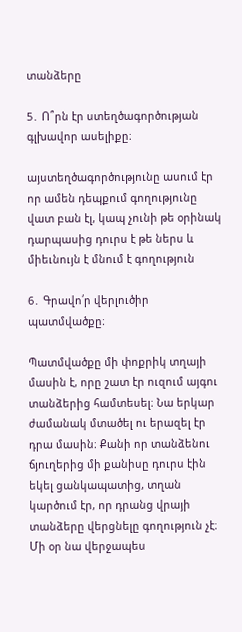տանձերը

5․ Ո՞րն էր ստեղծագործության գլխավոր ասելիքը։

այստեղծագործությունը ասում էր որ ամեն դեպքում գողությունը վատ բան էլ, կապ չունի թե օրինակ դարպասից դուրս է թե ներս և միեւնույն է մնում է գողություն

6․ Գրավո՛ր վերլուծիր պատմվածքը։

Պատմվածքը մի փոքրիկ տղայի մասին է, որը շատ էր ուզում այգու տանձերից համտեսել։ Նա երկար ժամանակ մտածել ու երազել էր դրա մասին։ Քանի որ տանձենու ճյուղերից մի քանիսը դուրս էին եկել ցանկապատից, տղան կարծում էր, որ դրանց վրայի տանձերը վերցնելը գողություն չէ։ Մի օր նա վերջապես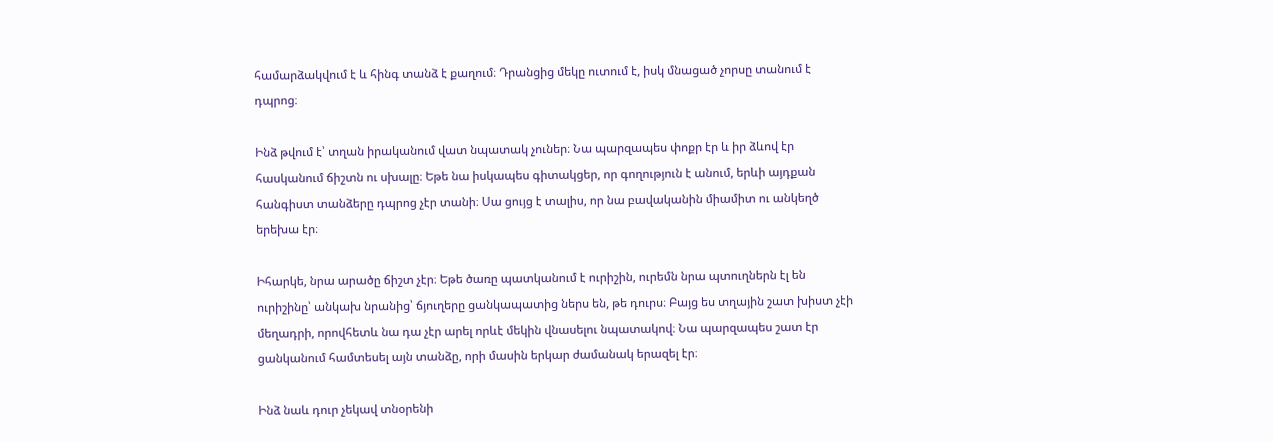համարձակվում է և հինգ տանձ է քաղում։ Դրանցից մեկը ուտում է, իսկ մնացած չորսը տանում է դպրոց։

Ինձ թվում է՝ տղան իրականում վատ նպատակ չուներ։ Նա պարզապես փոքր էր և իր ձևով էր հասկանում ճիշտն ու սխալը։ Եթե նա իսկապես գիտակցեր, որ գողություն է անում, երևի այդքան հանգիստ տանձերը դպրոց չէր տանի։ Սա ցույց է տալիս, որ նա բավականին միամիտ ու անկեղծ երեխա էր։

Իհարկե, նրա արածը ճիշտ չէր։ Եթե ծառը պատկանում է ուրիշին, ուրեմն նրա պտուղներն էլ են ուրիշինը՝ անկախ նրանից՝ ճյուղերը ցանկապատից ներս են, թե դուրս։ Բայց ես տղային շատ խիստ չէի մեղադրի, որովհետև նա դա չէր արել որևէ մեկին վնասելու նպատակով։ Նա պարզապես շատ էր ցանկանում համտեսել այն տանձը, որի մասին երկար ժամանակ երազել էր։

Ինձ նաև դուր չեկավ տնօրենի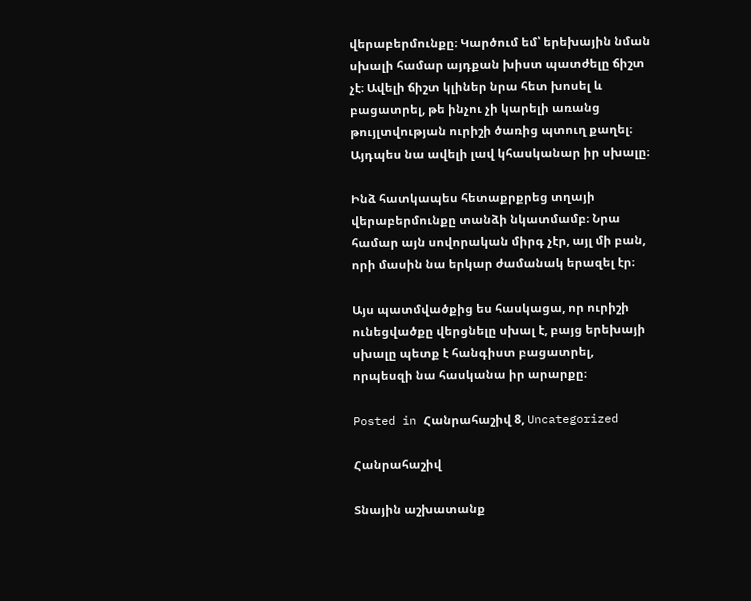վերաբերմունքը։ Կարծում եմ՝ երեխային նման սխալի համար այդքան խիստ պատժելը ճիշտ չէ։ Ավելի ճիշտ կլիներ նրա հետ խոսել և բացատրել, թե ինչու չի կարելի առանց թույլտվության ուրիշի ծառից պտուղ քաղել։ Այդպես նա ավելի լավ կհասկանար իր սխալը։

Ինձ հատկապես հետաքրքրեց տղայի վերաբերմունքը տանձի նկատմամբ։ Նրա համար այն սովորական միրգ չէր, այլ մի բան, որի մասին նա երկար ժամանակ երազել էր։

Այս պատմվածքից ես հասկացա, որ ուրիշի ունեցվածքը վերցնելը սխալ է, բայց երեխայի սխալը պետք է հանգիստ բացատրել, որպեսզի նա հասկանա իր արարքը։

Posted in Հանրահաշիվ 8, Uncategorized

Հանրահաշիվ

Տնային աշխատանք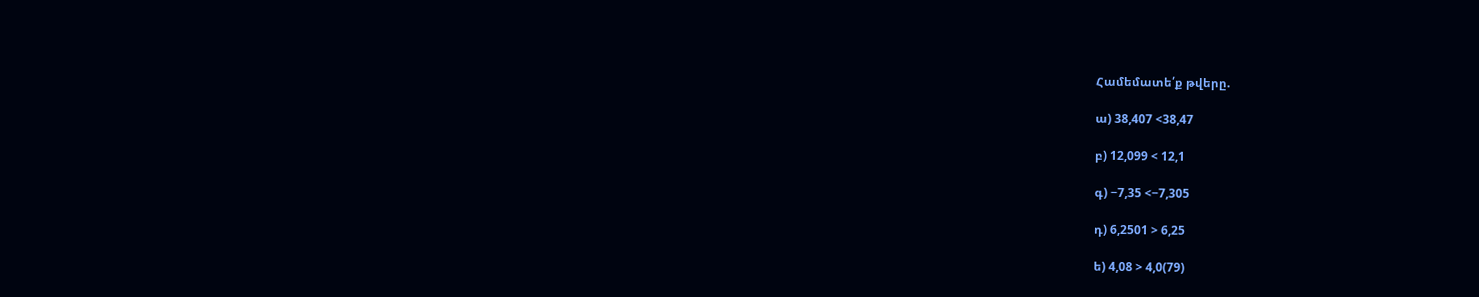Համեմատե՛ք թվերը.

ա) 38,407 <38,47

բ) 12,099 < 12,1

գ) −7,35 <−7,305

դ) 6,2501 > 6,25

ե) 4,08 > 4,0(79)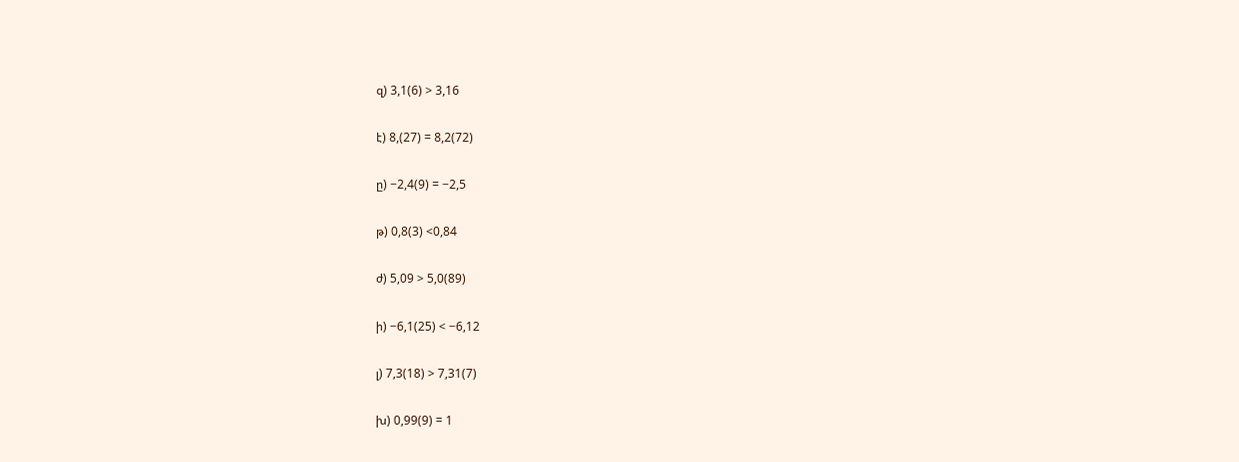զ) 3,1(6) > 3,16

է) 8,(27) = 8,2(72)

ը) −2,4(9) = −2,5

թ) 0,8(3) <0,84

ժ) 5,09 > 5,0(89)

ի) −6,1(25) < −6,12

լ) 7,3(18) > 7,31(7)

խ) 0,99(9) = 1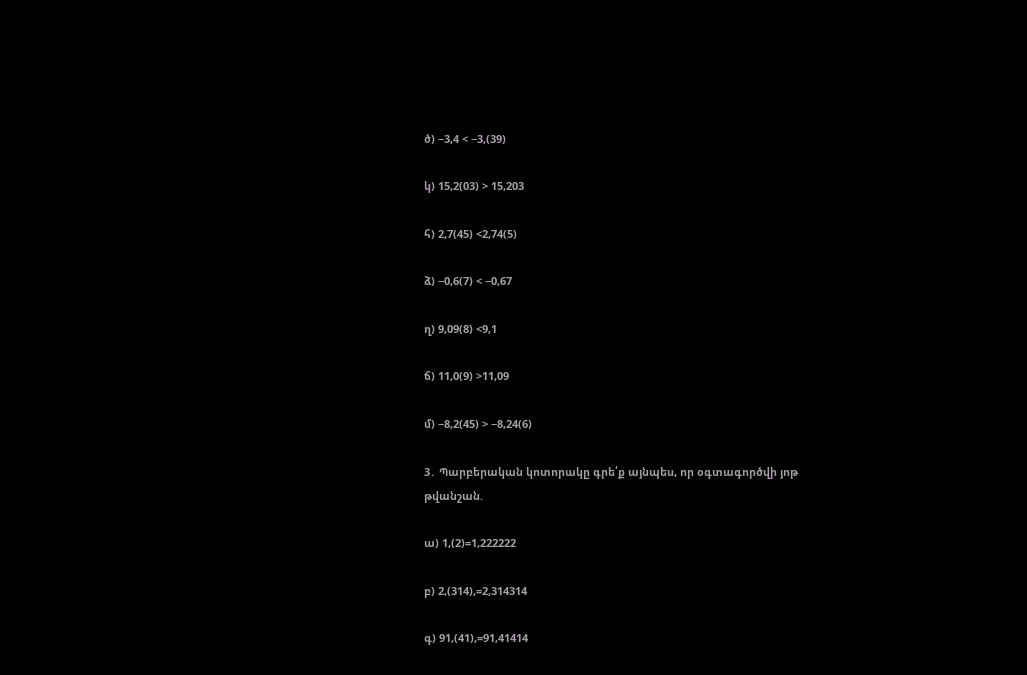ծ) −3,4 < −3,(39)

կ) 15,2(03) > 15,203

հ) 2,7(45) <2,74(5)

ձ) −0,6(7) < −0,67

ղ) 9,09(8) <9,1

ճ) 11,0(9) >11,09

մ) −8,2(45) > −8,24(6)

3․ Պարբերական կոտորակը գրե՛ք այնպես, որ օգտագործվի յոթ թվանշան.

ա) 1,(2)=1,222222

բ) 2,(314),=2,314314

գ) 91,(41),=91,41414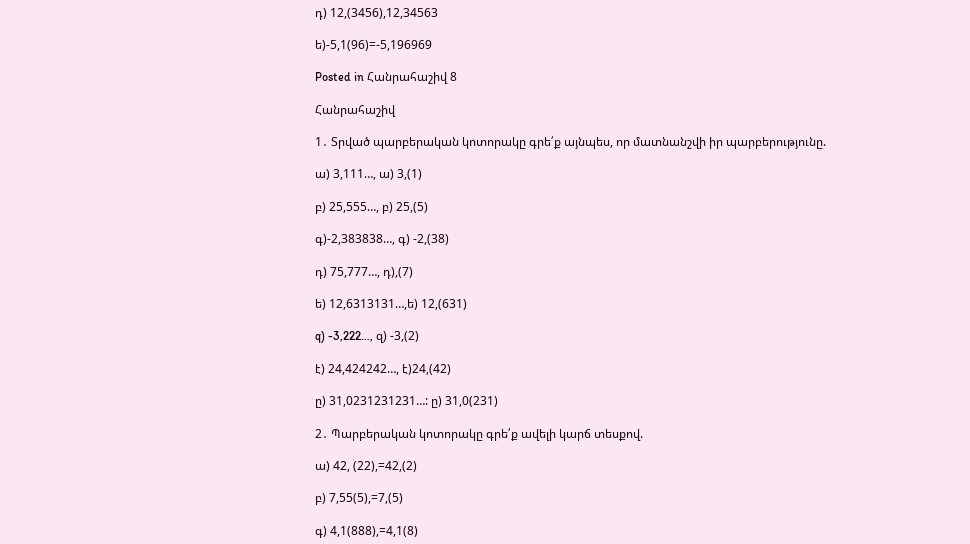դ) 12,(3456),12,34563

ե)-5,1(96)=-5,196969

Posted in Հանրահաշիվ 8

Հանրահաշիվ

1․ Տրված պարբերական կոտորակը գրե՛ք այնպես, որ մատնանշվի իր պարբերությունը.

ա) 3,111…, ա) 3,(1)

բ) 25,555…, բ) 25,(5)

գ)-2,383838…, գ) -2,(38)

դ) 75,777…, դ),(7)

ե) 12,6313131…,ե) 12,(631)

q) -3,222…, զ) -3,(2)

է) 24,424242…, է)24,(42)

ը) 31,0231231231…: ը) 31,0(231)

2․ Պարբերական կոտորակը գրե՛ք ավելի կարճ տեսքով.

ա) 42, (22),=42,(2)

բ) 7,55(5),=7,(5)

գ) 4,1(888),=4,1(8)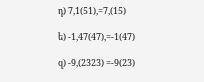դ) 7,1(51),=7,(15)

ե) -1,47(47),=-1(47)

զ) -9,(2323) =-9(23)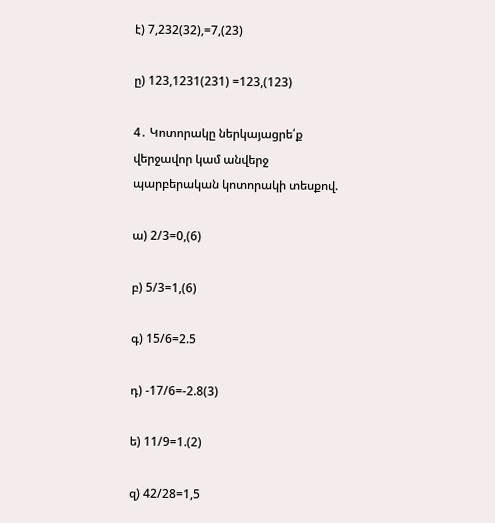է) 7,232(32),=7,(23)

ը) 123,1231(231) =123,(123)

4․ Կոտորակը ներկայացրե՛ք վերջավոր կամ անվերջ պարբերական կոտորակի տեսքով.

ա) 2/3=0,(6)

բ) 5/3=1,(6)

գ) 15/6=2.5

դ) -17/6=-2.8(3)

ե) 11/9=1.(2)

զ) 42/28=1,5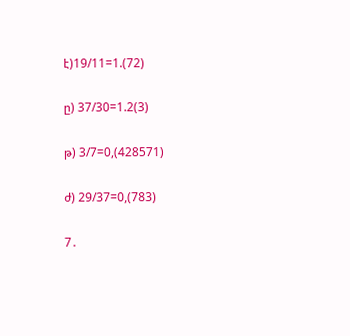է)19/11=1.(72)

ը) 37/30=1.2(3)

թ) 3/7=0,(428571)

ժ) 29/37=0,(783)

7․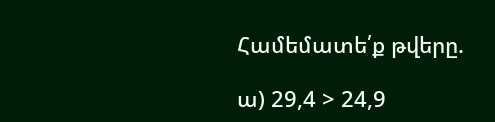Համեմատե՛ք թվերը.

ա) 29,4 > 24,9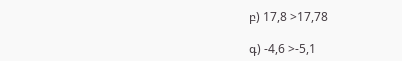բ) 17,8 >17,78

գ) -4,6 >-5,1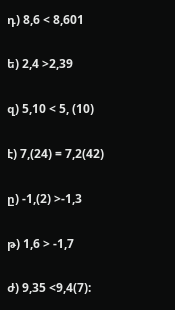դ) 8,6 < 8,601

ե) 2,4 >2,39

զ) 5,10 < 5, (10)

է) 7,(24) = 7,2(42)

ը) -1,(2) >-1,3

թ) 1,6 > -1,7

ժ) 9,35 <9,4(7):